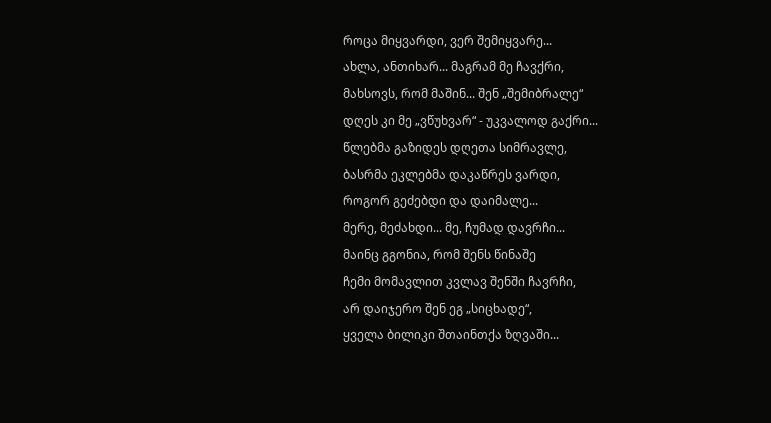როცა მიყვარდი, ვერ შემიყვარე...
ახლა, ანთიხარ... მაგრამ მე ჩავქრი,
მახსოვს, რომ მაშინ... შენ „შემიბრალე“
დღეს კი მე „ვწუხვარ“ - უკვალოდ გაქრი...
წლებმა გაზიდეს დღეთა სიმრავლე,
ბასრმა ეკლებმა დაკაწრეს ვარდი,
როგორ გეძებდი და დაიმალე...
მერე, მეძახდი... მე, ჩუმად დავრჩი...
მაინც გგონია, რომ შენს წინაშე
ჩემი მომავლით კვლავ შენში ჩავრჩი,
არ დაიჯერო შენ ეგ „სიცხადე“,
ყველა ბილიკი შთაინთქა ზღვაში...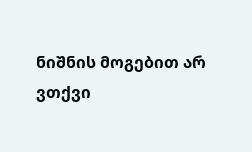ნიშნის მოგებით არ ვთქვი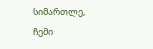სიმართლე,
ჩემი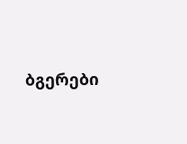ბგერები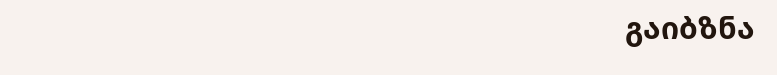გაიბზნა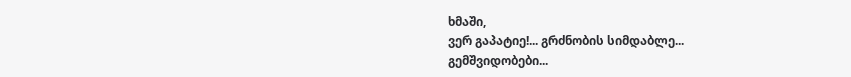ხმაში,
ვერ გაპატიე!... გრძნობის სიმდაბლე...
გემშვიდობები...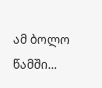ამ ბოლო წამში...